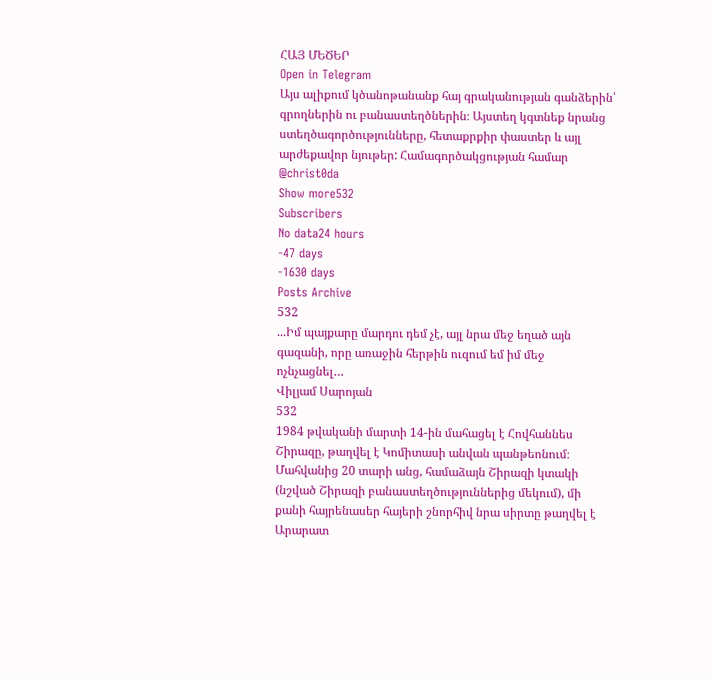ՀԱՅ ՄԵԾԵՐ
Open in Telegram
Այս ալիքում կծանոթանանք հայ գրականության գանձերին՝ գրողներին ու բանաստեղծներին։ Այստեղ կգտնեք նրանց ստեղծագործությունները, հետաքրքիր փաստեր և այլ արժեքավոր նյութեր: Համագործակցության համար @christ0da
Show more532
Subscribers
No data24 hours
-47 days
-1630 days
Posts Archive
532
...Իմ պայքարը մարդու դեմ չէ, այլ նրա մեջ եղած այն գազանի, որը առաջին հերթին ուզում եմ իմ մեջ ոչնչացնել…
Վիլյամ Սարոյան
532
1984 թվականի մարտի 14-ին մահացել է Հովհաննես Շիրազը, թաղվել է Կոմիտասի անվան պանթեոնում։
Մահվանից 20 տարի անց, համաձայն Շիրազի կտակի (նշված Շիրազի բանաստեղծություններից մեկում), մի քանի հայրենասեր հայերի շնորհիվ նրա սիրտը թաղվել է Արարատ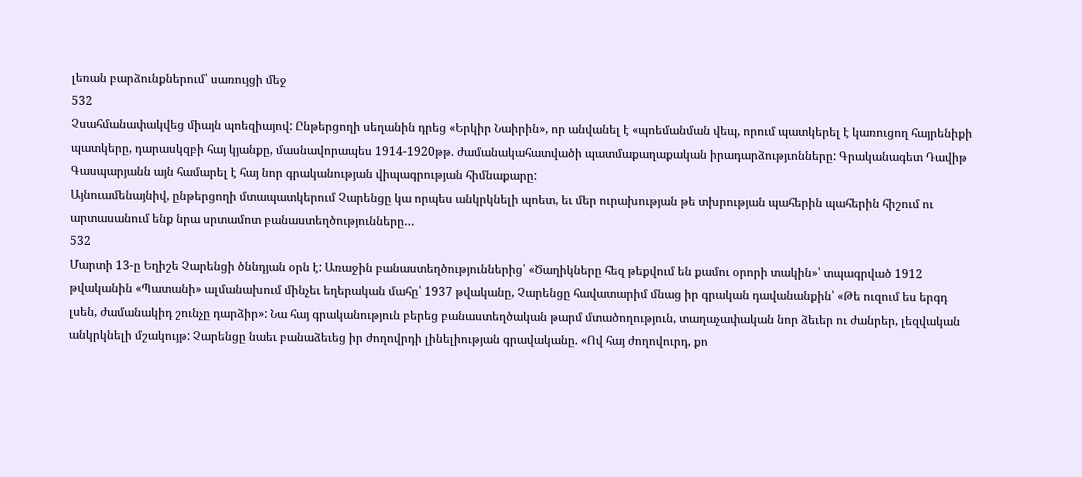լեռան բարձունքներում՝ սառույցի մեջ
532
Չսահմանափակվեց միայն պոեզիայով: Ընթերցողի սեղանին դրեց «Երկիր Նաիրին», որ անվանել է «պոեմանման վեպ, որում պատկերել է կառուցող հայրենիքի պատկերը, դարասկզբի հայ կյանքը, մասնավորապես 1914-1920թթ. ժամանակահատվածի պատմաքաղաքական իրադարձությւոնները: Գրականագետ Դավիթ Գասպարյանն այն համարել է հայ նոր գրականության վիպագրության հիմնաքարը:
Այնուամենայնիվ, ընթերցողի մտապատկերում Չարենցը կա որպես անկրկնելի պոետ, եւ մեր ուրախության թե տխրության պահերին պահերին հիշում ու արտասանում ենք նրա սրտամոտ բանաստեղծությունները…
532
Մարտի 13-ը Եղիշե Չարենցի ծննդյան օրն է: Առաջին բանաստեղծություններից՝ «Ծաղիկները հեզ թեքվում են քամու օրորի տակին»՝ տպագրված 1912 թվականին «Պատանի» ալմանախում մինչեւ եղերական մահը՝ 1937 թվականը, Չարենցը հավատարիմ մնաց իր գրական դավանանքին՝ «Թե ուզում ես երգդ լսեն, ժամանակիդ շունչը դարձիր»: Նա հայ գրականություն բերեց բանաստեղծական թարմ մտածողություն, տաղաչափական նոր ձեւեր ու ժանրեր, լեզվական անկրկնելի մշակույթ: Չարենցը նաեւ բանաձեւեց իր ժողովրդի լինելիության գրավականը. «Ով հայ ժողովուրդ, քո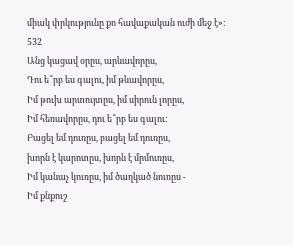միակ փրկությունը քո հավաքական ուժի մեջ է»:
532
Անց կացավ օրըս, արևավորըս,
Դու ե՞րբ ես գալու, իմ թևավորըս,
Իմ թուխ արտույտըս, իմ սիրուն լորըս,
Իմ հեռավորըս, դու ե՞րբ ես գալու:
Բացել եմ դուռըս, բացել եմ դուռըս,
խորն է կարոտըս, խորն է մրմուռըս,
Իմ կանաչ կուռըս, իմ ծաղկած նուռըս -
Իմ քնքուշ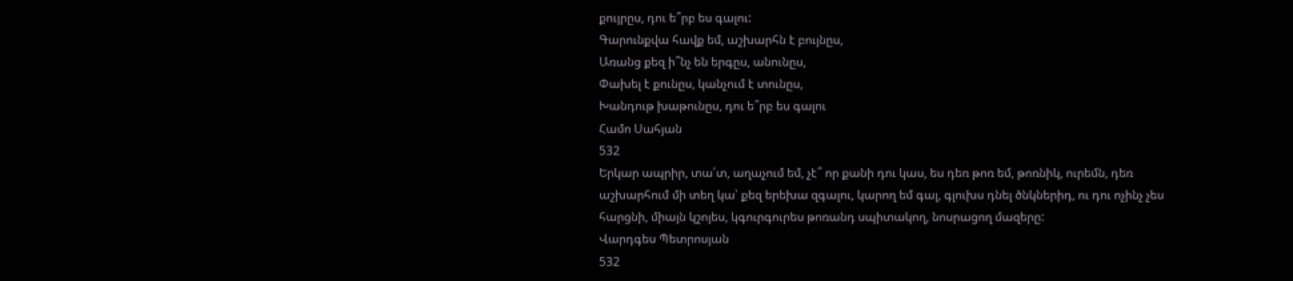քույրըս, դու ե՞րբ ես գալու:
Գարունքվա հավք եմ, աշխարհն է բույնըս,
Առանց քեզ ի՞նչ են երգըս, անունըս,
Փախել է քունըս, կանչում է տունըս,
Խանդութ խաթունըս, դու ե՞րբ ես գալու
Համո Սահյան
532
Երկար ապրիր, տա՛տ, աղաչում եմ, չէ՞ որ քանի դու կաս, ես դեռ թոռ եմ, թոռնիկ, ուրեմն, դեռ աշխարհում մի տեղ կա՝ քեզ երեխա զգալու, կարող եմ գալ, գլուխս դնել ծնկներիդ, ու դու ոչինչ չես հարցնի, միայն կշոյես, կգուրգուրես թոռանդ սպիտակող, նոսրացող մազերը:
Վարդգես Պետրոսյան
532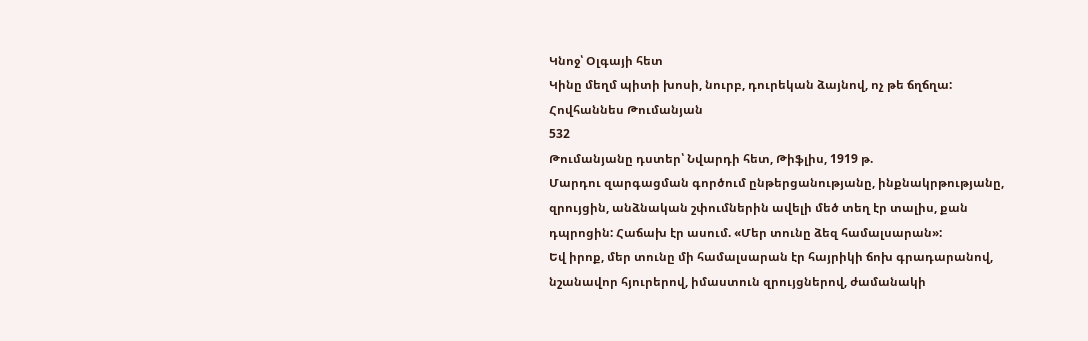Կնոջ՝ Օլգայի հետ
Կինը մեղմ պիտի խոսի, նուրբ, դուրեկան ձայնով, ոչ թե ճղճղա:
Հովհաննես Թումանյան
532
Թումանյանը դստեր՝ Նվարդի հետ, Թիֆլիս, 1919 թ.
Մարդու զարգացման գործում ընթերցանությանը, ինքնակրթությանը, զրույցին, անձնական շփումներին ավելի մեծ տեղ էր տալիս, քան դպրոցին: Հաճախ էր ասում. «Մեր տունը ձեզ համալսարան»:
Եվ իրոք, մեր տունը մի համալսարան էր հայրիկի ճոխ գրադարանով, նշանավոր հյուրերով, իմաստուն զրույցներով, ժամանակի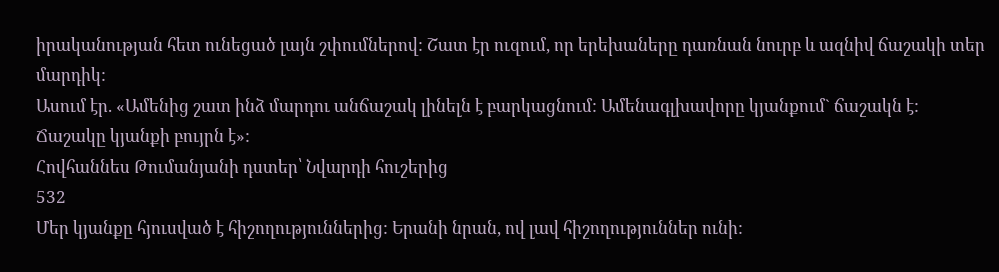իրականության հետ ունեցած լայն շփումներով: Շատ էր ուզում, որ երեխաները դառնան նուրբ և ազնիվ ճաշակի տեր մարդիկ:
Ասում էր. «Ամենից շատ ինձ մարդու անճաշակ լինելն է բարկացնում: Ամենագլխավորը կյանքում` ճաշակն է: Ճաշակը կյանքի բույրն է»:
Հովհաննես Թումանյանի դստեր՝ Նվարդի հուշերից
532
Մեր կյանքը հյուսված է հիշողություններից: Երանի նրան, ով լավ հիշողություններ ունի: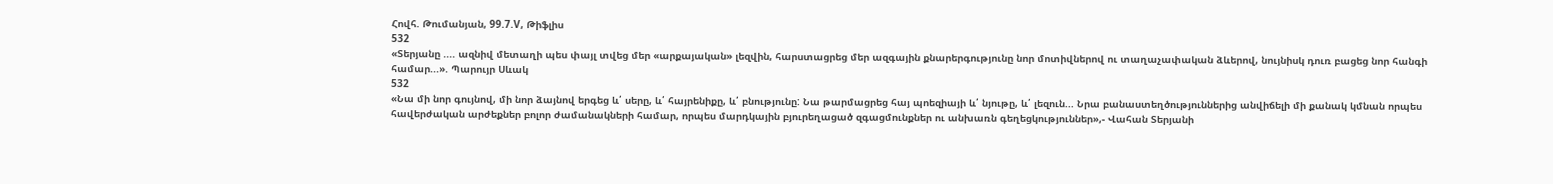Հովհ. Թումանյան, 99.7.V, Թիֆլիս
532
«Տերյանը .... ազնիվ մետաղի պես փայլ տվեց մեր «արքայական» լեզվին, հարստացրեց մեր ազգային քնարերգությունը նոր մոտիվներով ու տաղաչափական ձևերով, նույնիսկ դուռ բացեց նոր հանգի համար...». Պարույր Սևակ
532
«Նա մի նոր գույնով, մի նոր ձայնով երգեց և՛ սերը, և՛ հայրենիքը, և՛ բնությունը: Նա թարմացրեց հայ պոեզիայի և՛ նյութը, և՛ լեզուն... Նրա բանաստեղծություններից անվիճելի մի քանակ կմնան որպես հավերժական արժեքներ բոլոր ժամանակների համար, որպես մարդկային բյուրեղացած զգացմունքներ ու անխառն գեղեցկություններ»,- Վահան Տերյանի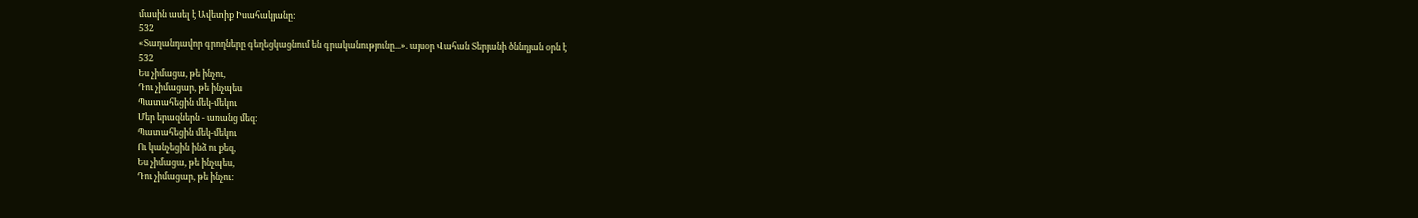մասին ասել է Ավետիք Իսահակյանը:
532
«Տաղանդավոր գրողները գեղեցկացնում են գրականությունը...». այսօր Վահան Տերյանի ծննդյան օրն է
532
Ես չիմացա, թե ինչու,
Դու չիմացար, թե ինչպես
Պատահեցին մեկ-մեկու
Մեր երազներն - առանց մեզ:
Պատահեցին մեկ-մեկու
Ու կանչեցին ինձ ու քեզ,
Ես չիմացա, թե ինչպես,
Դու չիմացար, թե ինչու: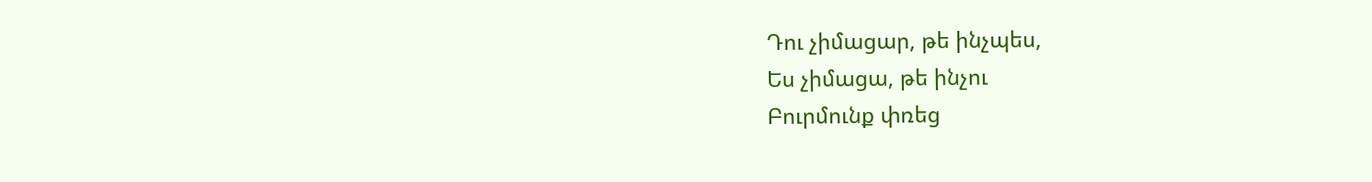Դու չիմացար, թե ինչպես,
Ես չիմացա, թե ինչու
Բուրմունք փռեց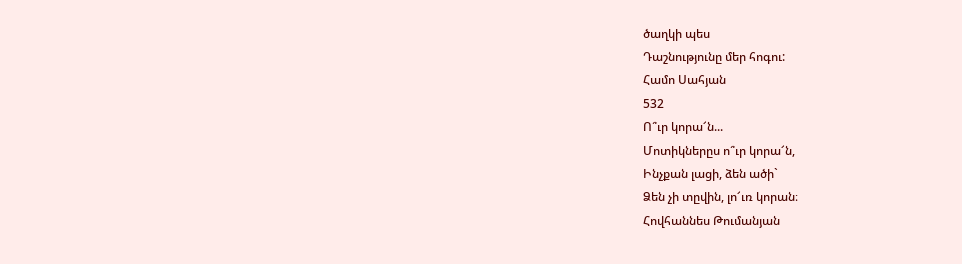ծաղկի պես
Դաշնությունը մեր հոգու:
Համո Սահյան
532
Ո՞ւր կորա՜ն...
Մոտիկներըս ո՞ւր կորա՜ն,
Ինչքան լացի, ձեն ածի`
Ձեն չի տըվին, լո՜ւռ կորան։
Հովհաննես Թումանյան